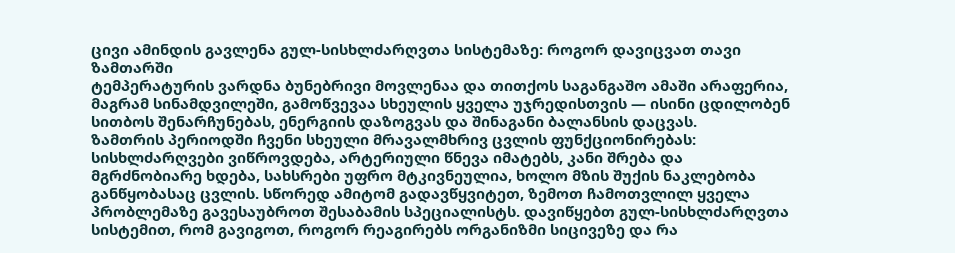ცივი ამინდის გავლენა გულ-სისხლძარღვთა სისტემაზე: როგორ დავიცვათ თავი ზამთარში
ტემპერატურის ვარდნა ბუნებრივი მოვლენაა და თითქოს საგანგაშო ამაში არაფერია, მაგრამ სინამდვილეში, გამოწვევაა სხეულის ყველა უჯრედისთვის — ისინი ცდილობენ სითბოს შენარჩუნებას, ენერგიის დაზოგვას და შინაგანი ბალანსის დაცვას.
ზამთრის პერიოდში ჩვენი სხეული მრავალმხრივ ცვლის ფუნქციონირებას: სისხლძარღვები ვიწროვდება, არტერიული წნევა იმატებს, კანი შრება და მგრძნობიარე ხდება, სახსრები უფრო მტკივნეულია, ხოლო მზის შუქის ნაკლებობა განწყობასაც ცვლის. სწორედ ამიტომ გადავწყვიტეთ, ზემოთ ჩამოთვლილ ყველა პრობლემაზე გავესაუბროთ შესაბამის სპეციალისტს. დავიწყებთ გულ-სისხლძარღვთა სისტემით, რომ გავიგოთ, როგორ რეაგირებს ორგანიზმი სიცივეზე და რა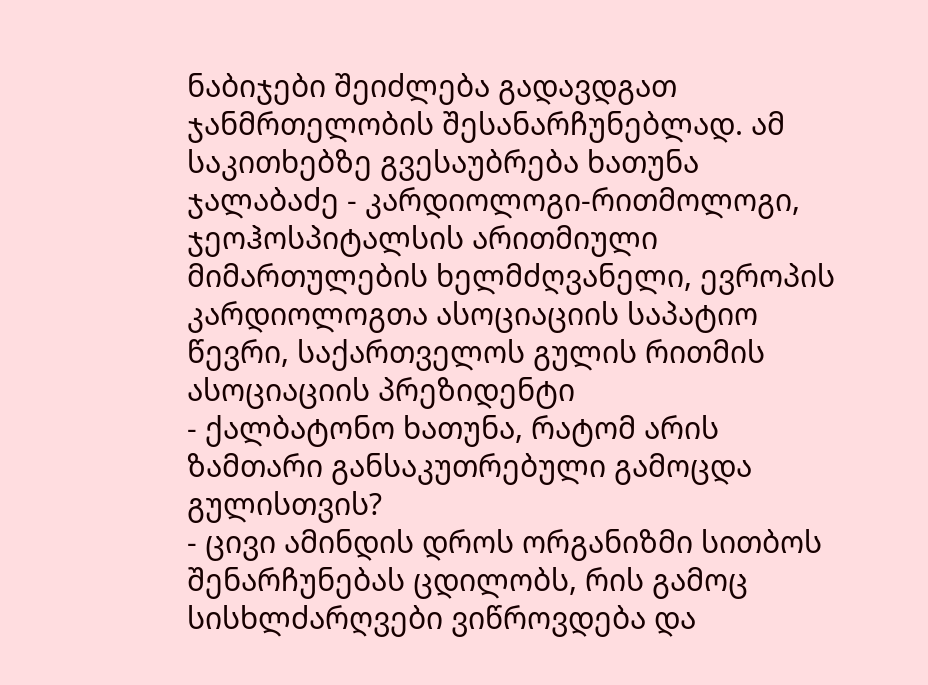ნაბიჯები შეიძლება გადავდგათ ჯანმრთელობის შესანარჩუნებლად. ამ საკითხებზე გვესაუბრება ხათუნა ჯალაბაძე - კარდიოლოგი-რითმოლოგი, ჯეოჰოსპიტალსის არითმიული მიმართულების ხელმძღვანელი, ევროპის კარდიოლოგთა ასოციაციის საპატიო წევრი, საქართველოს გულის რითმის ასოციაციის პრეზიდენტი
- ქალბატონო ხათუნა, რატომ არის ზამთარი განსაკუთრებული გამოცდა გულისთვის?
- ცივი ამინდის დროს ორგანიზმი სითბოს შენარჩუნებას ცდილობს, რის გამოც სისხლძარღვები ვიწროვდება და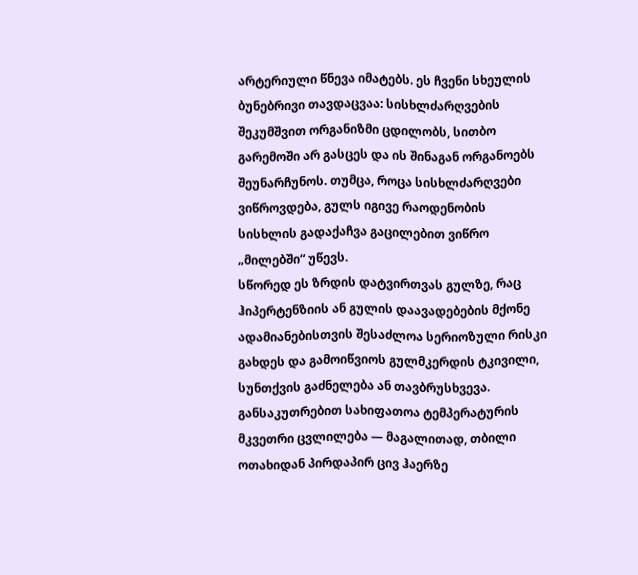არტერიული წნევა იმატებს. ეს ჩვენი სხეულის ბუნებრივი თავდაცვაა: სისხლძარღვების შეკუმშვით ორგანიზმი ცდილობს, სითბო გარემოში არ გასცეს და ის შინაგან ორგანოებს შეუნარჩუნოს. თუმცა, როცა სისხლძარღვები ვიწროვდება, გულს იგივე რაოდენობის სისხლის გადაქაჩვა გაცილებით ვიწრო „მილებში“ უწევს.
სწორედ ეს ზრდის დატვირთვას გულზე, რაც ჰიპერტენზიის ან გულის დაავადებების მქონე ადამიანებისთვის შესაძლოა სერიოზული რისკი გახდეს და გამოიწვიოს გულმკერდის ტკივილი, სუნთქვის გაძნელება ან თავბრუსხვევა. განსაკუთრებით სახიფათოა ტემპერატურის მკვეთრი ცვლილება — მაგალითად, თბილი ოთახიდან პირდაპირ ცივ ჰაერზე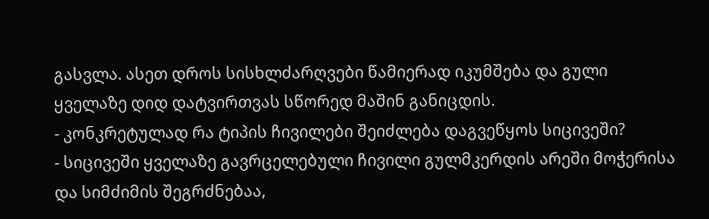გასვლა. ასეთ დროს სისხლძარღვები წამიერად იკუმშება და გული ყველაზე დიდ დატვირთვას სწორედ მაშინ განიცდის.
- კონკრეტულად რა ტიპის ჩივილები შეიძლება დაგვეწყოს სიცივეში?
- სიცივეში ყველაზე გავრცელებული ჩივილი გულმკერდის არეში მოჭერისა და სიმძიმის შეგრძნებაა,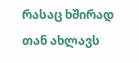რასაც ხშირად თან ახლავს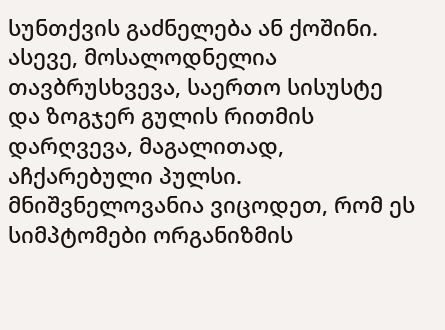სუნთქვის გაძნელება ან ქოშინი. ასევე, მოსალოდნელია თავბრუსხვევა, საერთო სისუსტე და ზოგჯერ გულის რითმის დარღვევა, მაგალითად, აჩქარებული პულსი.
მნიშვნელოვანია ვიცოდეთ, რომ ეს სიმპტომები ორგანიზმის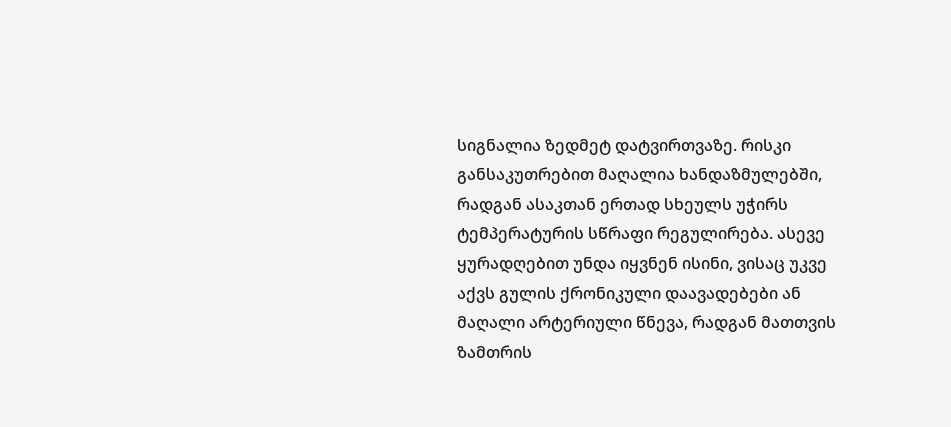სიგნალია ზედმეტ დატვირთვაზე. რისკი განსაკუთრებით მაღალია ხანდაზმულებში, რადგან ასაკთან ერთად სხეულს უჭირს ტემპერატურის სწრაფი რეგულირება. ასევე ყურადღებით უნდა იყვნენ ისინი, ვისაც უკვე აქვს გულის ქრონიკული დაავადებები ან მაღალი არტერიული წნევა, რადგან მათთვის ზამთრის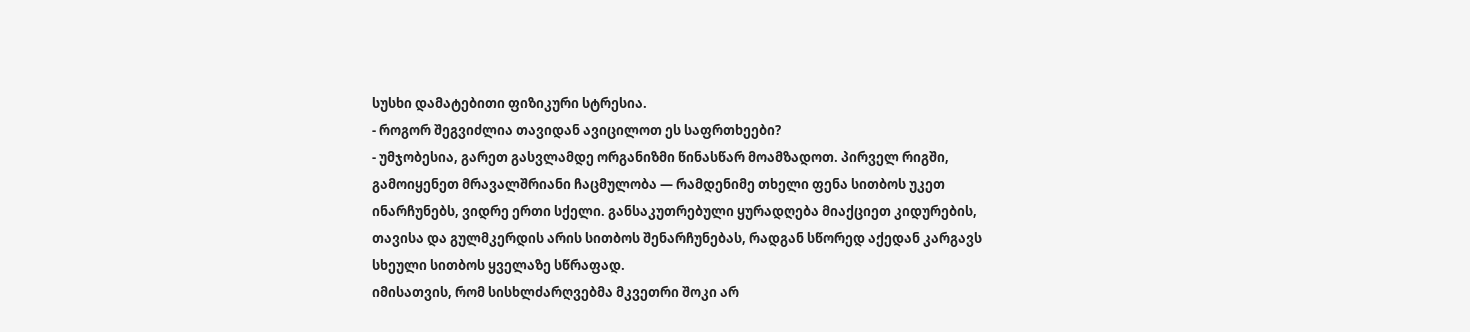სუსხი დამატებითი ფიზიკური სტრესია.
- როგორ შეგვიძლია თავიდან ავიცილოთ ეს საფრთხეები?
- უმჯობესია, გარეთ გასვლამდე ორგანიზმი წინასწარ მოამზადოთ. პირველ რიგში, გამოიყენეთ მრავალშრიანი ჩაცმულობა — რამდენიმე თხელი ფენა სითბოს უკეთ ინარჩუნებს, ვიდრე ერთი სქელი. განსაკუთრებული ყურადღება მიაქციეთ კიდურების, თავისა და გულმკერდის არის სითბოს შენარჩუნებას, რადგან სწორედ აქედან კარგავს სხეული სითბოს ყველაზე სწრაფად.
იმისათვის, რომ სისხლძარღვებმა მკვეთრი შოკი არ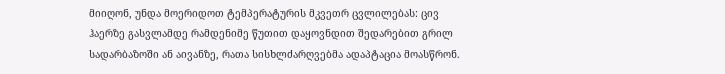მიიღონ, უნდა მოერიდოთ ტემპერატურის მკვეთრ ცვლილებას: ცივ ჰაერზე გასვლამდე რამდენიმე წუთით დაყოვნდით შედარებით გრილ სადარბაზოში ან აივანზე, რათა სისხლძარღვებმა ადაპტაცია მოასწრონ.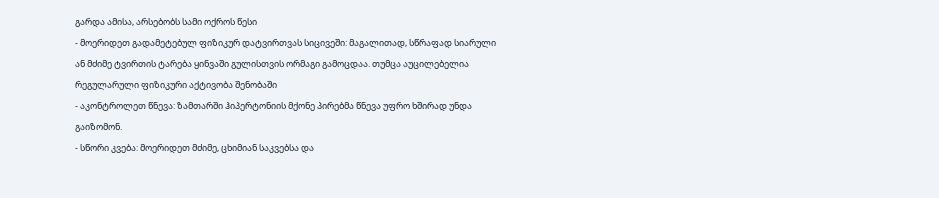გარდა ამისა, არსებობს სამი ოქროს წესი
- მოერიდეთ გადამეტებულ ფიზიკურ დატვირთვას სიცივეში: მაგალითად, სწრაფად სიარული ან მძიმე ტვირთის ტარება ყინვაში გულისთვის ორმაგი გამოცდაა. თუმცა აუცილებელია რეგულარული ფიზიკური აქტივობა შენობაში
- აკონტროლეთ წნევა: ზამთარში ჰიპერტონიის მქონე პირებმა წნევა უფრო ხშირად უნდა გაიზომონ.
- სწორი კვება: მოერიდეთ მძიმე, ცხიმიან საკვებსა და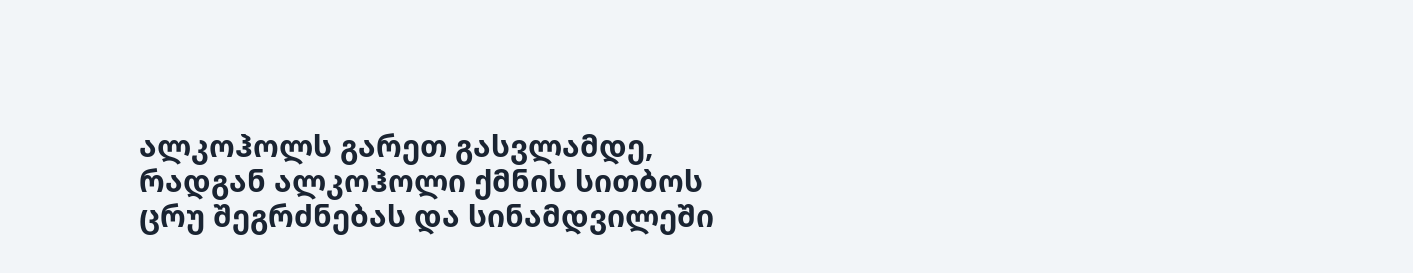ალკოჰოლს გარეთ გასვლამდე, რადგან ალკოჰოლი ქმნის სითბოს ცრუ შეგრძნებას და სინამდვილეში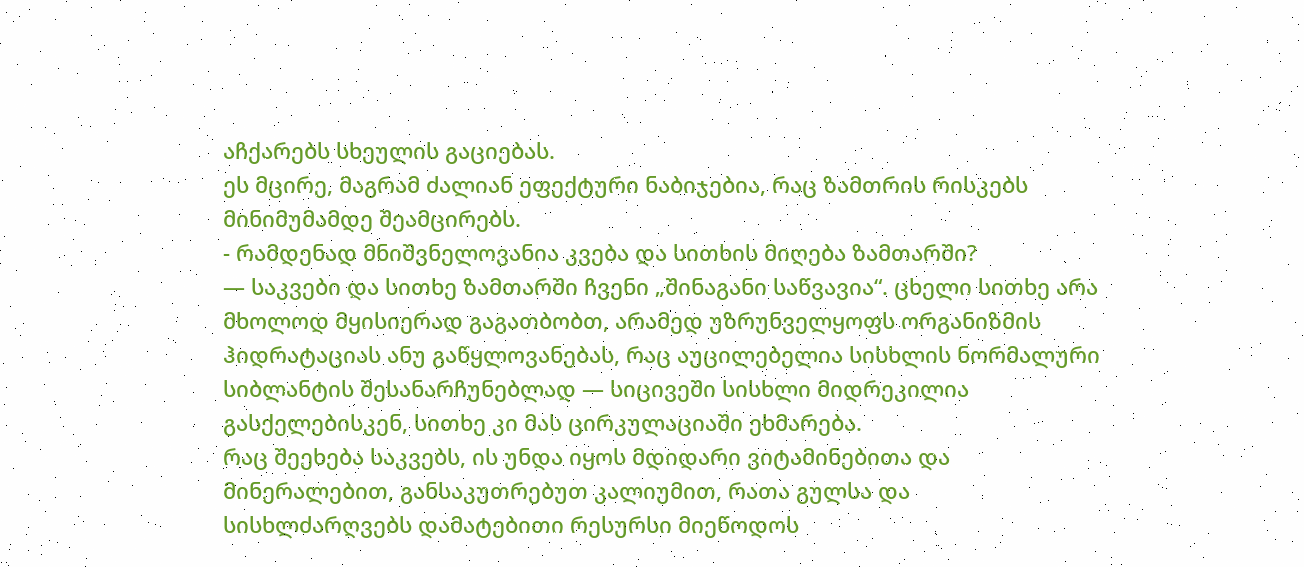აჩქარებს სხეულის გაციებას.
ეს მცირე, მაგრამ ძალიან ეფექტური ნაბიჯებია, რაც ზამთრის რისკებს მინიმუმამდე შეამცირებს.
- რამდენად მნიშვნელოვანია კვება და სითხის მიღება ზამთარში?
— საკვები და სითხე ზამთარში ჩვენი „შინაგანი საწვავია“. ცხელი სითხე არა მხოლოდ მყისიერად გაგათბობთ, არამედ უზრუნველყოფს ორგანიზმის ჰიდრატაციას ანუ გაწყლოვანებას, რაც აუცილებელია სისხლის ნორმალური სიბლანტის შესანარჩუნებლად — სიცივეში სისხლი მიდრეკილია გასქელებისკენ, სითხე კი მას ცირკულაციაში ეხმარება.
რაც შეეხება საკვებს, ის უნდა იყოს მდიდარი ვიტამინებითა და მინერალებით, განსაკუთრებუთ კალიუმით, რათა გულსა და სისხლძარღვებს დამატებითი რესურსი მიეწოდოს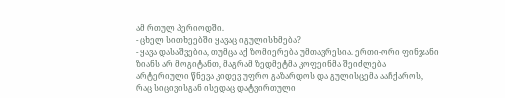ამ რთულ პერიოდში.
- ცხელ სითხეებში ყავაც იგულისხმება?
- ყავა დასაშვებია, თუმცა აქ ზომიერება უმთავრესია. ერთი-ორი ფინჯანი ზიანს არ მოგიტანთ, მაგრამ ზედმეტმა კოფეინმა შეიძლება არტერიული წნევა კიდევ უფრო გაზარდოს და გულისცემა ააჩქაროს, რაც სიცივისგან ისედაც დატვირთული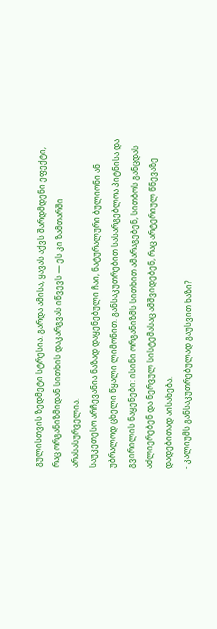გულისთვის ზედმეტი სტრესია. გარდა ამისა, ყავას აქვს შარდმდენი ეფექტი, რაც ორგანიზმიდან სითხის დაკარგვას იწვევს — ეს კი ზამთარში არასასურველია.
საუკეთესო არჩევანია ნაზად დაყენებული ჩაი, ნატურალური ბულიონი ან უბრალოდ ცხელი წყალი ლიმონით. განსაკუთრებით სასარგებლოა პიტნისა და გვირილის ნაყენები: ისინი ორგანიზმს სითხით ამარაგებენ, სითბოს განცდას აძლიერებენ და ნერვულ სისტემასაც ამშვიდებენ, რაც არტერიულ წნევაზე დადებითად აისახება.
- კალიუმს განსაკუთრებულად გაუსვით ხაზი?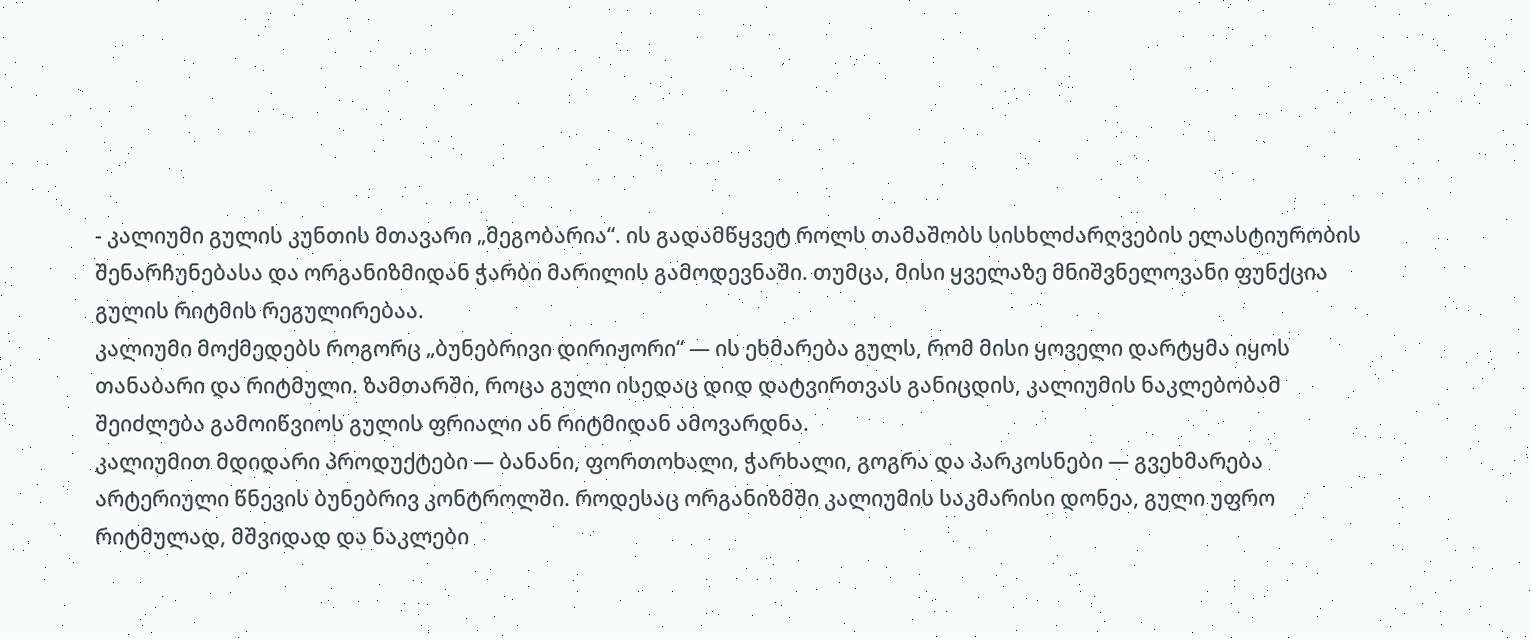- კალიუმი გულის კუნთის მთავარი „მეგობარია“. ის გადამწყვეტ როლს თამაშობს სისხლძარღვების ელასტიურობის შენარჩუნებასა და ორგანიზმიდან ჭარბი მარილის გამოდევნაში. თუმცა, მისი ყველაზე მნიშვნელოვანი ფუნქცია გულის რიტმის რეგულირებაა.
კალიუმი მოქმედებს როგორც „ბუნებრივი დირიჟორი“ — ის ეხმარება გულს, რომ მისი ყოველი დარტყმა იყოს თანაბარი და რიტმული. ზამთარში, როცა გული ისედაც დიდ დატვირთვას განიცდის, კალიუმის ნაკლებობამ შეიძლება გამოიწვიოს გულის ფრიალი ან რიტმიდან ამოვარდნა.
კალიუმით მდიდარი პროდუქტები — ბანანი, ფორთოხალი, ჭარხალი, გოგრა და პარკოსნები — გვეხმარება არტერიული წნევის ბუნებრივ კონტროლში. როდესაც ორგანიზმში კალიუმის საკმარისი დონეა, გული უფრო რიტმულად, მშვიდად და ნაკლები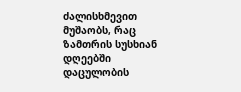ძალისხმევით მუშაობს, რაც ზამთრის სუსხიან დღეებში დაცულობის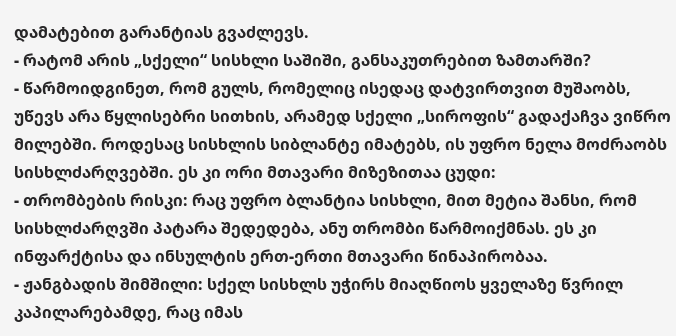დამატებით გარანტიას გვაძლევს.
- რატომ არის „სქელი“ სისხლი საშიში, განსაკუთრებით ზამთარში?
- წარმოიდგინეთ, რომ გულს, რომელიც ისედაც დატვირთვით მუშაობს, უწევს არა წყლისებრი სითხის, არამედ სქელი „სიროფის“ გადაქაჩვა ვიწრო მილებში. როდესაც სისხლის სიბლანტე იმატებს, ის უფრო ნელა მოძრაობს სისხლძარღვებში. ეს კი ორი მთავარი მიზეზითაა ცუდი:
- თრომბების რისკი: რაც უფრო ბლანტია სისხლი, მით მეტია შანსი, რომ სისხლძარღვში პატარა შედედება, ანუ თრომბი წარმოიქმნას. ეს კი ინფარქტისა და ინსულტის ერთ-ერთი მთავარი წინაპირობაა.
- ჟანგბადის შიმშილი: სქელ სისხლს უჭირს მიაღწიოს ყველაზე წვრილ კაპილარებამდე, რაც იმას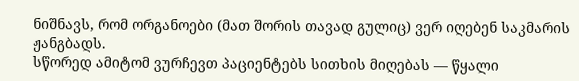ნიშნავს, რომ ორგანოები (მათ შორის თავად გულიც) ვერ იღებენ საკმარის ჟანგბადს.
სწორედ ამიტომ ვურჩევთ პაციენტებს სითხის მიღებას — წყალი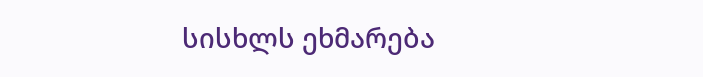სისხლს ეხმარება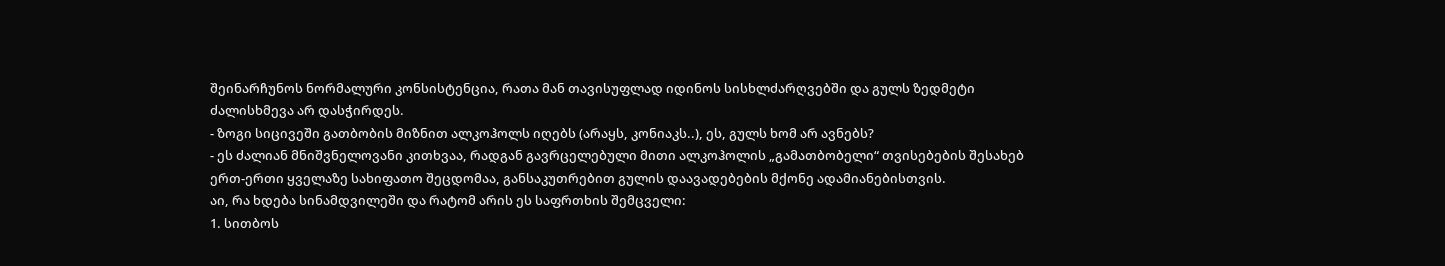შეინარჩუნოს ნორმალური კონსისტენცია, რათა მან თავისუფლად იდინოს სისხლძარღვებში და გულს ზედმეტი ძალისხმევა არ დასჭირდეს.
- ზოგი სიცივეში გათბობის მიზნით ალკოჰოლს იღებს (არაყს, კონიაკს..), ეს, გულს ხომ არ ავნებს?
- ეს ძალიან მნიშვნელოვანი კითხვაა, რადგან გავრცელებული მითი ალკოჰოლის „გამათბობელი“ თვისებების შესახებ ერთ-ერთი ყველაზე სახიფათო შეცდომაა, განსაკუთრებით გულის დაავადებების მქონე ადამიანებისთვის.
აი, რა ხდება სინამდვილეში და რატომ არის ეს საფრთხის შემცველი:
1. სითბოს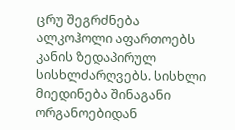ცრუ შეგრძნება
ალკოჰოლი აფართოებს კანის ზედაპირულ სისხლძარღვებს. სისხლი მიედინება შინაგანი ორგანოებიდან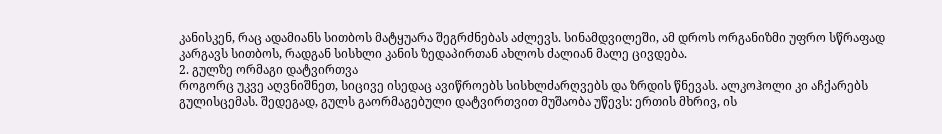კანისკენ, რაც ადამიანს სითბოს მატყუარა შეგრძნებას აძლევს. სინამდვილეში, ამ დროს ორგანიზმი უფრო სწრაფად კარგავს სითბოს, რადგან სისხლი კანის ზედაპირთან ახლოს ძალიან მალე ცივდება.
2. გულზე ორმაგი დატვირთვა
როგორც უკვე აღვნიშნეთ, სიცივე ისედაც ავიწროებს სისხლძარღვებს და ზრდის წნევას. ალკოჰოლი კი აჩქარებს გულისცემას. შედეგად, გულს გაორმაგებული დატვირთვით მუშაობა უწევს: ერთის მხრივ, ის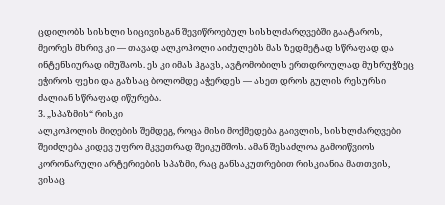ცდილობს სისხლი სიცივისგან შევიწროებულ სისხლძარღვებში გაატაროს, მეორეს მხრივ კი — თავად ალკოჰოლი აიძულებს მას ზედმეტად სწრაფად და ინტენსიურად იმუშაოს. ეს კი იმას ჰგავს, ავტომობილს ერთდროულად მუხრუჭზეც ეჭიროს ფეხი და გაზსაც ბოლომდე აჭერდეს — ასეთ დროს გულის რესურსი ძალიან სწრაფად იწურება.
3. „სპაზმის“ რისკი
ალკოჰოლის მიღების შემდეგ, როცა მისი მოქმედება გაივლის, სისხლძარღვები შეიძლება კიდევ უფრო მკვეთრად შეიკუმშოს. ამან შესაძლოა გამოიწვიოს კორონარული არტერიების სპაზმი, რაც განსაკუთრებით რისკიანია მათთვის, ვისაც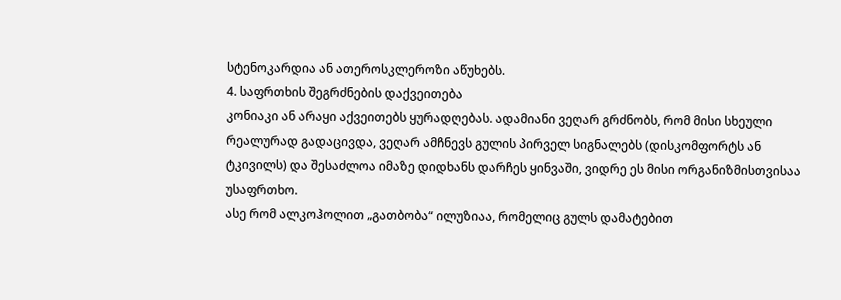სტენოკარდია ან ათეროსკლეროზი აწუხებს.
4. საფრთხის შეგრძნების დაქვეითება
კონიაკი ან არაყი აქვეითებს ყურადღებას. ადამიანი ვეღარ გრძნობს, რომ მისი სხეული რეალურად გადაცივდა, ვეღარ ამჩნევს გულის პირველ სიგნალებს (დისკომფორტს ან ტკივილს) და შესაძლოა იმაზე დიდხანს დარჩეს ყინვაში, ვიდრე ეს მისი ორგანიზმისთვისაა უსაფრთხო.
ასე რომ ალკოჰოლით „გათბობა“ ილუზიაა, რომელიც გულს დამატებით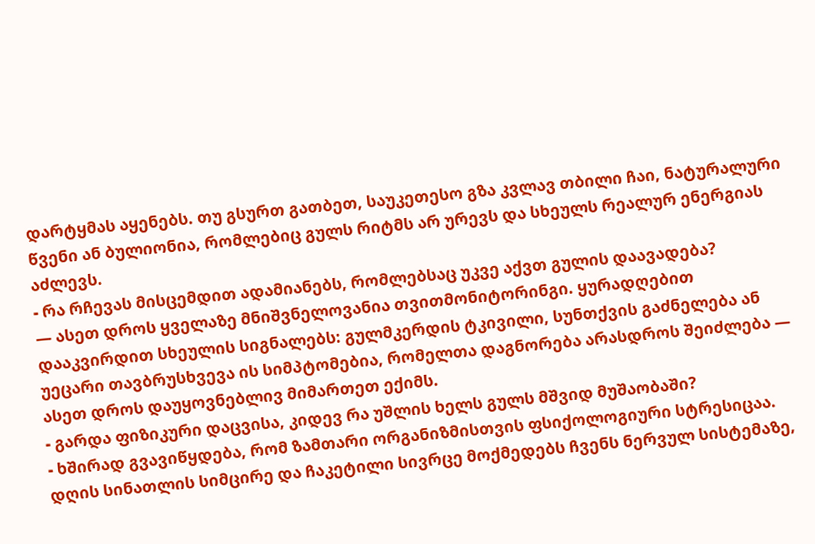დარტყმას აყენებს. თუ გსურთ გათბეთ, საუკეთესო გზა კვლავ თბილი ჩაი, ნატურალური წვენი ან ბულიონია, რომლებიც გულს რიტმს არ ურევს და სხეულს რეალურ ენერგიას აძლევს.
- რა რჩევას მისცემდით ადამიანებს, რომლებსაც უკვე აქვთ გულის დაავადება?
— ასეთ დროს ყველაზე მნიშვნელოვანია თვითმონიტორინგი. ყურადღებით დააკვირდით სხეულის სიგნალებს: გულმკერდის ტკივილი, სუნთქვის გაძნელება ან უეცარი თავბრუსხვევა ის სიმპტომებია, რომელთა დაგნორება არასდროს შეიძლება — ასეთ დროს დაუყოვნებლივ მიმართეთ ექიმს.
- გარდა ფიზიკური დაცვისა, კიდევ რა უშლის ხელს გულს მშვიდ მუშაობაში?
- ხშირად გვავიწყდება, რომ ზამთარი ორგანიზმისთვის ფსიქოლოგიური სტრესიცაა. დღის სინათლის სიმცირე და ჩაკეტილი სივრცე მოქმედებს ჩვენს ნერვულ სისტემაზე,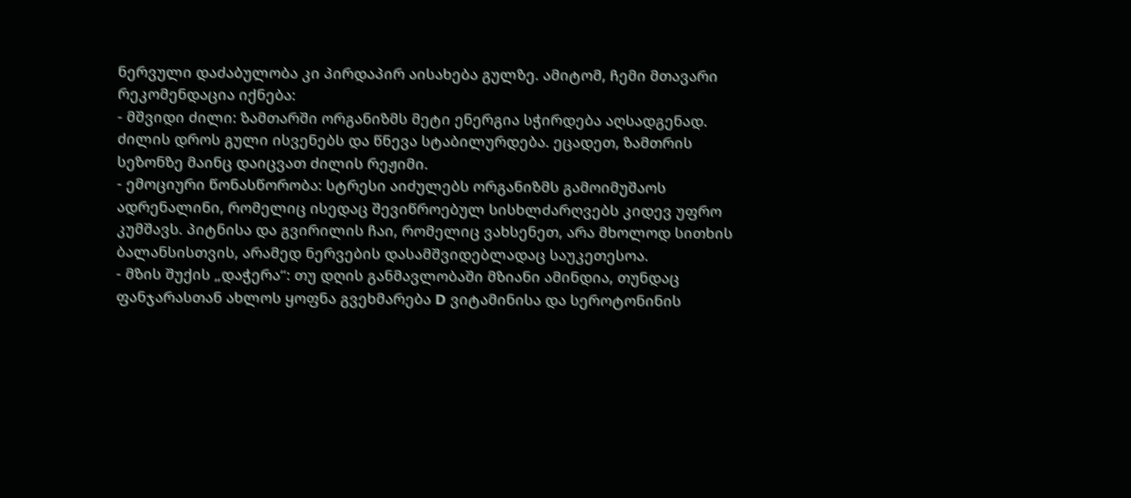ნერვული დაძაბულობა კი პირდაპირ აისახება გულზე. ამიტომ, ჩემი მთავარი რეკომენდაცია იქნება:
- მშვიდი ძილი: ზამთარში ორგანიზმს მეტი ენერგია სჭირდება აღსადგენად. ძილის დროს გული ისვენებს და წნევა სტაბილურდება. ეცადეთ, ზამთრის სეზონზე მაინც დაიცვათ ძილის რეჟიმი.
- ემოციური წონასწორობა: სტრესი აიძულებს ორგანიზმს გამოიმუშაოს ადრენალინი, რომელიც ისედაც შევიწროებულ სისხლძარღვებს კიდევ უფრო კუმშავს. პიტნისა და გვირილის ჩაი, რომელიც ვახსენეთ, არა მხოლოდ სითხის ბალანსისთვის, არამედ ნერვების დასამშვიდებლადაც საუკეთესოა.
- მზის შუქის „დაჭერა“: თუ დღის განმავლობაში მზიანი ამინდია, თუნდაც ფანჯარასთან ახლოს ყოფნა გვეხმარება D ვიტამინისა და სეროტონინის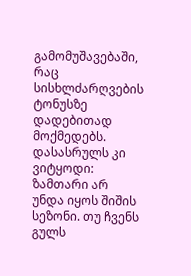გამომუშავებაში, რაც სისხლძარღვების ტონუსზე დადებითად მოქმედებს.
დასასრულს კი ვიტყოდი: ზამთარი არ უნდა იყოს შიშის სეზონი. თუ ჩვენს გულს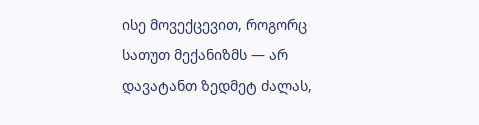ისე მოვექცევით, როგორც სათუთ მექანიზმს — არ დავატანთ ზედმეტ ძალას,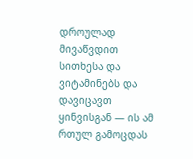დროულად მივაწვდით სითხესა და ვიტამინებს და დავიცავთ ყინვისგან — ის ამ რთულ გამოცდას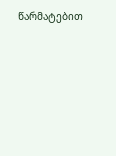წარმატებით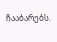ჩააბარებს.